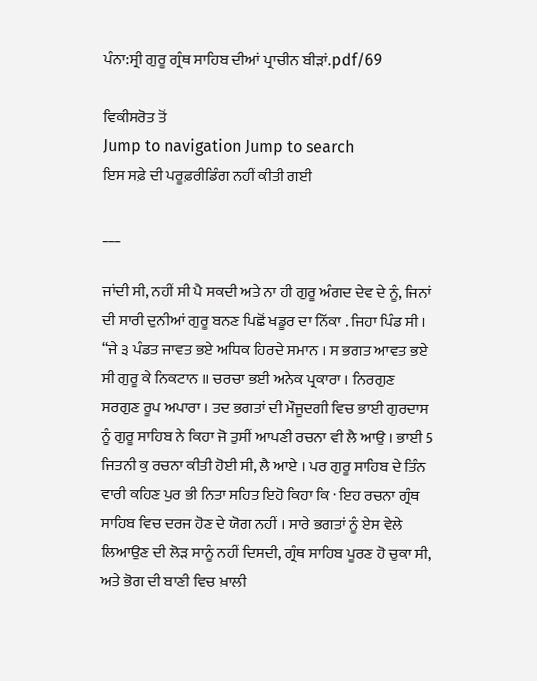ਪੰਨਾ:ਸ੍ਰੀ ਗੁਰੂ ਗ੍ਰੰਥ ਸਾਹਿਬ ਦੀਆਂ ਪ੍ਰਾਚੀਨ ਬੀੜਾਂ.pdf/69

ਵਿਕੀਸਰੋਤ ਤੋਂ
Jump to navigation Jump to search
ਇਸ ਸਫ਼ੇ ਦੀ ਪਰੂਫ਼ਰੀਡਿੰਗ ਨਹੀਂ ਕੀਤੀ ਗਈ

___

ਜਾਂਦੀ ਸੀ, ਨਹੀਂ ਸੀ ਪੈ ਸਕਦੀ ਅਤੇ ਨਾ ਹੀ ਗੁਰੂ ਅੰਗਦ ਦੇਵ ਦੇ ਨੂੰ, ਜਿਨਾਂ ਦੀ ਸਾਰੀ ਦੁਨੀਆਂ ਗੁਰੂ ਬਨਣ ਪਿਛੋਂ ਖਡੂਰ ਦਾ ਨਿੱਕਾ . ਜਿਹਾ ਪਿੰਡ ਸੀ । “ਜੇ ੩ ਪੰਡਤ ਜਾਵਤ ਭਏ ਅਧਿਕ ਹਿਰਦੇ ਸਮਾਨ । ਸ ਭਗਤ ਆਵਤ ਭਏ ਸੀ ਗੁਰੂ ਕੇ ਨਿਕਟਾਨ ॥ ਚਰਚਾ ਭਈ ਅਨੇਕ ਪ੍ਰਕਾਰਾ । ਨਿਰਗੁਣ ਸਰਗੁਣ ਰੂਪ ਅਪਾਰਾ । ਤਦ ਭਗਤਾਂ ਦੀ ਮੌਜੂਦਗੀ ਵਿਚ ਭਾਈ ਗੁਰਦਾਸ ਨੂੰ ਗੁਰੂ ਸਾਹਿਬ ਨੇ ਕਿਹਾ ਜੋ ਤੁਸੀਂ ਆਪਣੀ ਰਚਨਾ ਵੀ ਲੈ ਆਉ । ਭਾਈ 5 ਜਿਤਨੀ ਕੁ ਰਚਨਾ ਕੀਤੀ ਹੋਈ ਸੀ, ਲੈ ਆਏ । ਪਰ ਗੁਰੂ ਸਾਹਿਬ ਦੇ ਤਿੰਨ ਵਾਰੀ ਕਹਿਣ ਪੁਰ ਭੀ ਨਿਤਾ ਸਹਿਤ ਇਹੋ ਕਿਹਾ ਕਿ · ਇਹ ਰਚਨਾ ਗ੍ਰੰਥ ਸਾਹਿਬ ਵਿਚ ਦਰਜ ਹੋਣ ਦੇ ਯੋਗ ਨਹੀਂ । ਸਾਰੇ ਭਗਤਾਂ ਨੂੰ ਏਸ ਵੇਲੇ ਲਿਆਉਣ ਦੀ ਲੋੜ ਸਾਨੂੰ ਨਹੀਂ ਦਿਸਦੀ, ਗ੍ਰੰਥ ਸਾਹਿਬ ਪੂਰਣ ਹੋ ਚੁਕਾ ਸੀ, ਅਤੇ ਭੋਗ ਦੀ ਬਾਣੀ ਵਿਚ ਖ਼ਾਲੀ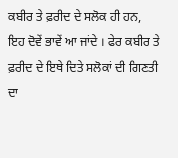ਕਬੀਰ ਤੇ ਫ਼ਰੀਦ ਦੇ ਸਲੋਕ ਹੀ ਹਨ, ਇਹ ਦੋਵੇਂ ਭਾਵੇਂ ਆ ਜਾਂਦੇ । ਫੇਰ ਕਬੀਰ ਤੇ ਫ਼ਰੀਦ ਦੇ ਇਥੇ ਦਿਤੇ ਸਲੋਕਾਂ ਦੀ ਗਿਣਤੀ ਦਾ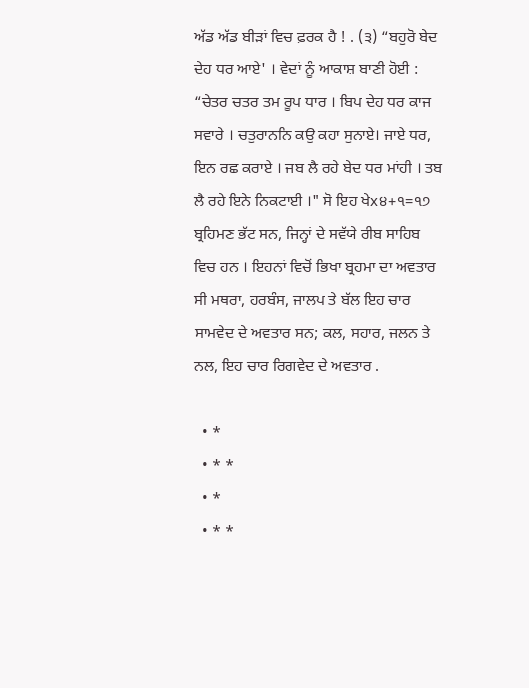ਅੱਡ ਅੱਡ ਬੀੜਾਂ ਵਿਚ ਫ਼ਰਕ ਹੈ ! . (੩) “ਬਹੁਰੋ ਬੇਦ ਦੇਹ ਧਰ ਆਏ' । ਵੇਦਾਂ ਨੂੰ ਆਕਾਸ਼ ਬਾਣੀ ਹੋਈ : “ਚੇਤਰ ਚਤਰ ਤਮ ਰੂਪ ਧਾਰ । ਬਿਪ ਦੇਹ ਧਰ ਕਾਜ ਸਵਾਰੇ । ਚਤੁਰਾਨਨਿ ਕਉ ਕਹਾ ਸੁਨਾਏ। ਜਾਏ ਧਰ, ਇਨ ਰਛ ਕਰਾਏ । ਜਬ ਲੈ ਰਹੇ ਬੇਦ ਧਰ ਮਾਂਹੀ । ਤਬ ਲੈ ਰਹੇ ਇਨੇ ਨਿਕਟਾਈ ।" ਸੋ ਇਹ ਖੇx੪+੧=੧੭ ਬ੍ਰਹਿਮਣ ਭੱਟ ਸਨ, ਜਿਨ੍ਹਾਂ ਦੇ ਸਵੱਯੇ ਰੀਬ ਸਾਹਿਬ ਵਿਚ ਹਨ । ਇਹਨਾਂ ਵਿਚੋਂ ਭਿਖਾ ਬ੍ਰਹਮਾ ਦਾ ਅਵਤਾਰ ਸੀ ਮਥਰਾ, ਹਰਬੰਸ, ਜਾਲਪ ਤੇ ਬੱਲ ਇਹ ਚਾਰ ਸਾਮਵੇਦ ਦੇ ਅਵਤਾਰ ਸਨ; ਕਲ, ਸਹਾਰ, ਜਲਨ ਤੇ ਨਲ, ਇਹ ਚਾਰ ਰਿਗਵੇਦ ਦੇ ਅਵਤਾਰ .

  • *
  • * *
  • *
  • * *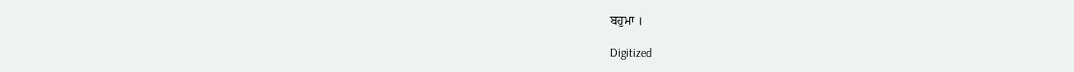ਬਹੁਮਾ ।

Digitized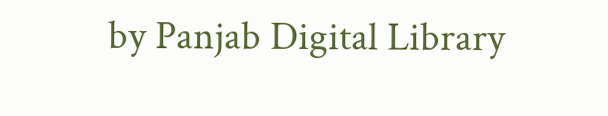by Panjab Digital Library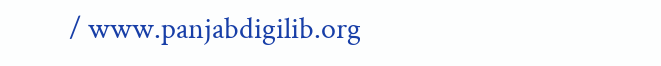/ www.panjabdigilib.org